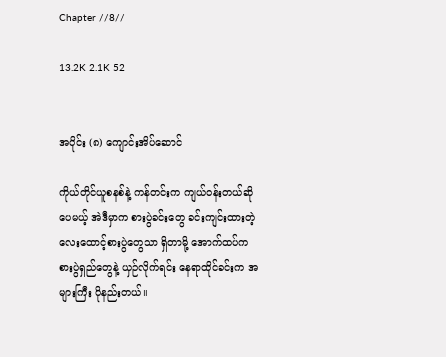Chapter //8//

13.2K 2.1K 52


အပိုင်း (၈) ကျောင်းအိပ်ဆောင်

ကိုယ်တိုင်ယူစနစ်နဲ့ ကန်တင်းက ကျယ်ဝန်းတယ်ဆိုပေမယ့် အဲဒီမှာက စားပွဲခင်းတွေ ခင်းကျင်းထားတဲ့ လေးထောင့်စားပွဲတွေသာ ရှိတာမို့ အောက်ထပ်က စားပွဲရှည်တွေနဲ့ ယှဉ်လိုက်ရင်း နေရာထိုင်ခင်းက အများကြီး ပိုနည်းတယ်။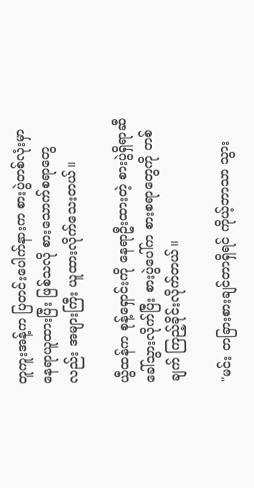တူကူးအန့်က ပြတင်းပေါက်နားက စားပွဲတစ်လုံးမှာ နေရာယူထားပြီး ဖြစ်သလို စားသောက်စရာတွေလည်း အများကြီး ယူထားလိုက်သေးတယ်။

ယွီထန်က စုန့်ရှောင်းကို နေရာဦးထားတဲ့ စားပွဲရှိရာဆီ ခေါ်သွားလိုက်ပြီး စားပွဲပေါ်က စားစရာတွေကို တစ်ချက် ကြည့်ခိုင်းလိုက်တယ်။

"မင်း တခြားစားချင်တာရှိရင် ကိုယ့်ဘာသာ သွား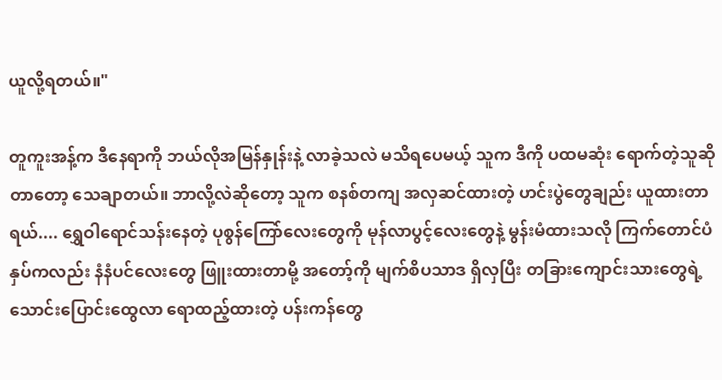ယူလို့ရတယ်။"

တူကူးအန့်က ဒီနေရာကို ဘယ်လိုအမြန်နှုန်းနဲ့ လာခဲ့သလဲ မသိရပေမယ့် သူက ဒီကို ပထမဆုံး ရောက်တဲ့သူဆိုတာတော့ သေချာတယ်။ ဘာလို့လဲဆိုတော့ သူက စနစ်တကျ အလှဆင်ထားတဲ့ ဟင်းပွဲတွေချည်း ယူထားတာရယ်.... ရွှေဝါရောင်သန်းနေတဲ့ ပုစွန်ကြော်လေးတွေကို မုန်လာပွင့်လေးတွေနဲ့ မွန်းမံထားသလို ကြက်တောင်ပံနှပ်ကလည်း နံနံပင်လေးတွေ ဖြူးထားတာမို့ အတော့်ကို မျက်စိပသာဒ ရှိလှပြီး တခြားကျောင်းသားတွေရဲ့ သောင်းပြောင်းထွေလာ ရောထည့်ထားတဲ့ ပန်းကန်တွေ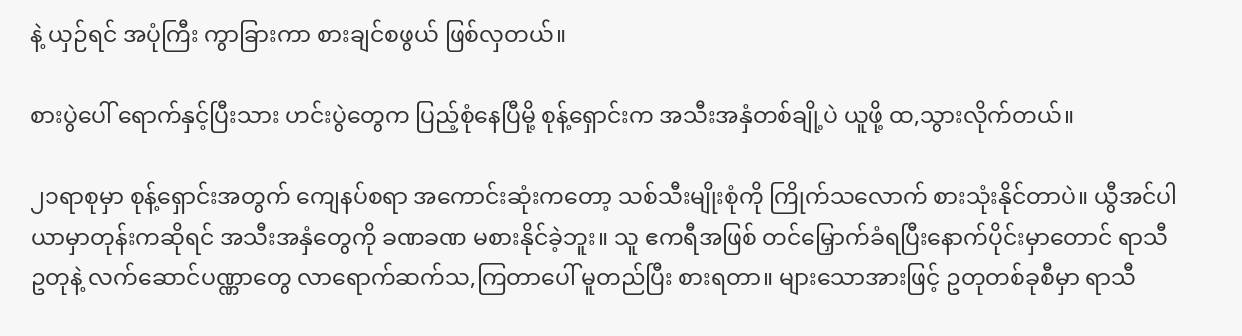နဲ့ ယှဉ်ရင် အပုံကြီး ကွာခြားကာ စားချင်စဖွယ် ဖြစ်လှတယ်။

စားပွဲပေါ် ရောက်နှင့်ပြီးသား ဟင်းပွဲတွေက ပြည့်စုံနေပြီမို့ စုန့်ရှောင်းက အသီးအနှံတစ်ချို့ပဲ ယူဖို့ ထ,သွားလိုက်တယ်။

၂၁ရာစုမှာ စုန့်ရှောင်းအတွက် ကျေနပ်စရာ အကောင်းဆုံးကတော့ သစ်သီးမျိုးစုံကို ကြိုက်သလောက် စားသုံးနိုင်တာပဲ။ ယွီအင်ပါယာမှာတုန်းကဆိုရင် အသီးအနှံတွေကို ခဏခဏ မစားနိုင်ခဲ့ဘူး။ သူ ဧကရီအဖြစ် တင်မြှောက်ခံရပြီးနောက်ပိုင်းမှာတောင် ရာသီဥတုနဲ့ လက်ဆောင်ပဏ္ဏာတွေ လာရောက်‌ဆက်သ,ကြတာပေါ် မူတည်ပြီး စားရတာ။ များသောအားဖြင့် ဥတုတစ်ခုစီမှာ ရာသီ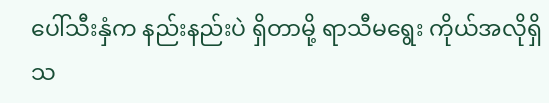ပေါ်သီးနှံက နည်းနည်းပဲ ရှိတာမို့ ရာသီမရွေး ကိုယ်အလိုရှိသ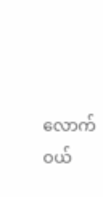လောက် ဝယ်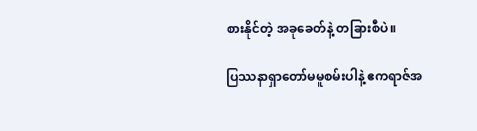စားနိုင်တဲ့ အခုခေတ်နဲ့ တခြားစီပဲ။

ပြဿနာရှာတော်မမူစမ်းပါနဲ့ ဧကရာဇ်အ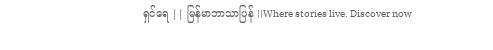ရှင်ရေ || မြန်မာဘာသာပြန် ||Where stories live. Discover now